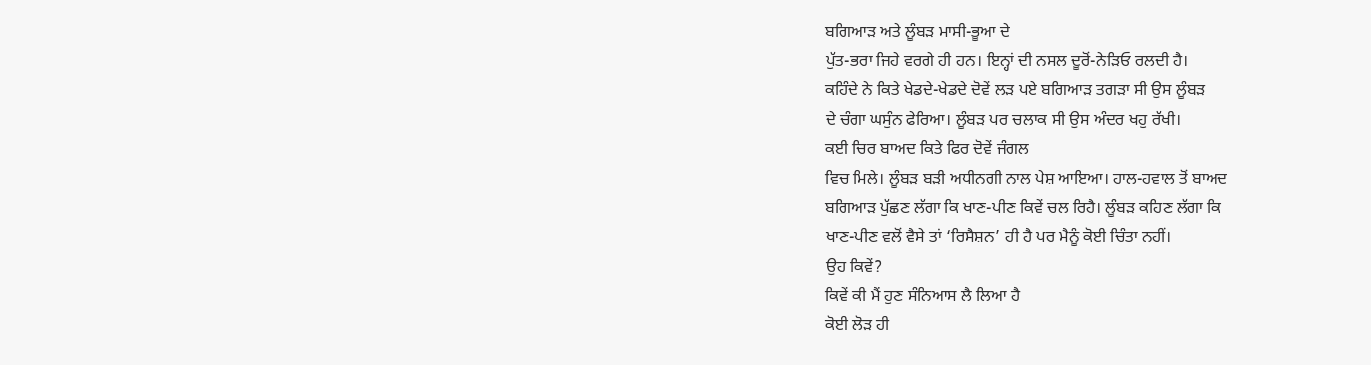ਬਗਿਆੜ ਅਤੇ ਲੂੰਬੜ ਮਾਸੀ-ਭੂਆ ਦੇ
ਪੁੱਤ-ਭਰਾ ਜਿਹੇ ਵਰਗੇ ਹੀ ਹਨ। ਇਨ੍ਹਾਂ ਦੀ ਨਸਲ ਦੂਰੋਂ-ਨੇੜਿਓ ਰਲਦੀ ਹੈ।
ਕਹਿੰਦੇ ਨੇ ਕਿਤੇ ਖੇਡਦੇ-ਖੇਡਦੇ ਦੋਵੇਂ ਲੜ ਪਏ ਬਗਿਆੜ ਤਗੜਾ ਸੀ ਉਸ ਲੂੰਬੜ
ਦੇ ਚੰਗਾ ਘਸੁੰਨ ਫੇਰਿਆ। ਲੂੰਬੜ ਪਰ ਚਲਾਕ ਸੀ ਉਸ ਅੰਦਰ ਖਹੁ ਰੱਖੀ।
ਕਈ ਚਿਰ ਬਾਅਦ ਕਿਤੇ ਫਿਰ ਦੋਵੇਂ ਜੰਗਲ
ਵਿਚ ਮਿਲੇ। ਲੂੰਬੜ ਬੜੀ ਅਧੀਨਗੀ ਨਾਲ ਪੇਸ਼ ਆਇਆ। ਹਾਲ-ਹਵਾਲ ਤੋਂ ਬਾਅਦ
ਬਗਿਆੜ ਪੁੱਛਣ ਲੱਗਾ ਕਿ ਖਾਣ-ਪੀਣ ਕਿਵੇਂ ਚਲ ਰਿਹੈ। ਲੂੰਬੜ ਕਹਿਣ ਲੱਗਾ ਕਿ
ਖਾਣ-ਪੀਣ ਵਲੋਂ ਵੈਸੇ ਤਾਂ ‘ਰਿਸੈਸ਼ਨ’ ਹੀ ਹੈ ਪਰ ਮੈਨੂੰ ਕੋਈ ਚਿੰਤਾ ਨਹੀਂ।
ਉਹ ਕਿਵੇਂ?
ਕਿਵੇਂ ਕੀ ਮੈਂ ਹੁਣ ਸੰਨਿਆਸ ਲੈ ਲਿਆ ਹੈ
ਕੋਈ ਲੋੜ ਹੀ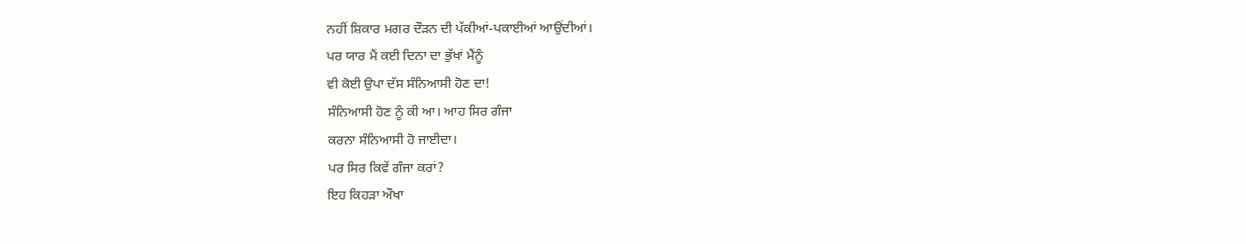ਨਹੀਂ ਸ਼ਿਕਾਰ ਮਗਰ ਦੌੜਨ ਦੀ ਪੱਕੀਆਂ-ਪਕਾਈਆਂ ਆਉਂਦੀਆਂ।
ਪਰ ਯਾਰ ਮੈਂ ਕਈ ਦਿਨਾ ਦਾ ਭੁੱਖਾਂ ਮੈਂਨੂੰ
ਵੀ ਕੋਈ ਉਪਾ ਦੱਸ ਸੰਨਿਆਸੀ ਹੋਣ ਦਾ!
ਸੰਨਿਆਸੀ ਹੋਣ ਨੂੰ ਕੀ ਆ। ਆਹ ਸਿਰ ਗੰਜਾ
ਕਰਨਾ ਸੰਨਿਆਸੀ ਹੋ ਜਾਈਦਾ।
ਪਰ ਸਿਰ ਕਿਵੇਂ ਗੰਜਾ ਕਰਾਂ?
ਇਹ ਕਿਹੜਾ ਔਖਾ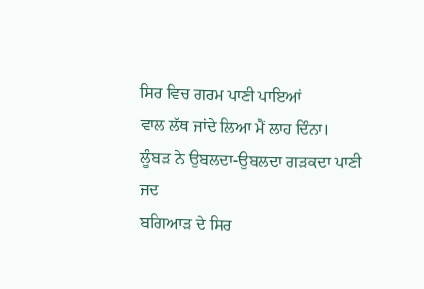ਸਿਰ ਵਿਚ ਗਰਮ ਪਾਣੀ ਪਾਇਆਂ
ਵਾਲ ਲੱਥ ਜਾਂਦੇ ਲਿਆ ਮੈਂ ਲਾਹ ਦਿੰਨਾ।
ਲੂੰਬੜ ਨੇ ਉਬਲਦਾ-ਉਬਲਦਾ ਗੜਕਦਾ ਪਾਣੀ ਜਦ
ਬਗਿਆੜ ਦੇ ਸਿਰ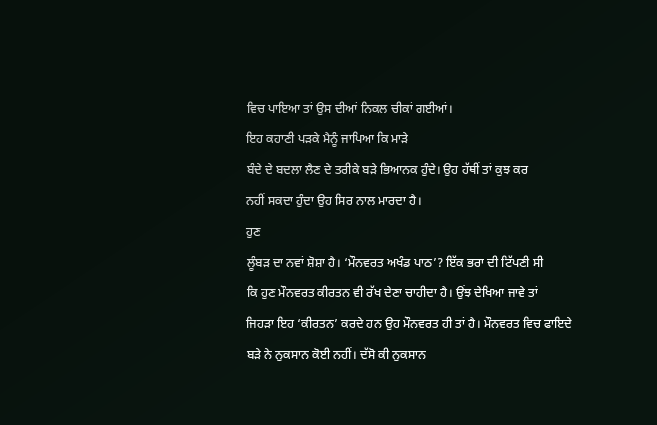ਵਿਚ ਪਾਇਆ ਤਾਂ ਉਸ ਦੀਆਂ ਨਿਕਲ ਚੀਕਾਂ ਗਈਆਂ।
ਇਹ ਕਹਾਣੀ ਪੜਕੇ ਮੈਨੂੰ ਜਾਪਿਆ ਕਿ ਮਾੜੇ
ਬੰਦੇ ਦੇ ਬਦਲਾ ਲੈਣ ਦੇ ਤਰੀਕੇ ਬੜੇ ਭਿਆਨਕ ਹੁੰਦੇ। ਉਹ ਹੱਥੀਂ ਤਾਂ ਕੁਝ ਕਰ
ਨਹੀਂ ਸਕਦਾ ਹੁੰਦਾ ਉਹ ਸਿਰ ਨਾਲ ਮਾਰਦਾ ਹੈ।
ਹੁਣ
ਲੂੰਬੜ ਦਾ ਨਵਾਂ ਸ਼ੋਸ਼ਾ ਹੈ। ‘ਮੌਨਵਰਤ ਅਖੰਡ ਪਾਠ’? ਇੱਕ ਭਰਾ ਦੀ ਟਿੱਪਣੀ ਸੀ
ਕਿ ਹੁਣ ਮੌਨਵਰਤ ਕੀਰਤਨ ਵੀ ਰੱਖ ਦੇਣਾ ਚਾਹੀਦਾ ਹੈ। ਉਂਝ ਦੇਖਿਆ ਜਾਵੇ ਤਾਂ
ਜਿਹੜਾ ਇਹ ‘ਕੀਰਤਨ’ ਕਰਦੇ ਹਨ ਉਹ ਮੌਨਵਰਤ ਹੀ ਤਾਂ ਹੈ। ਮੌਨਵਰਤ ਵਿਚ ਫਾਇਦੇ
ਬੜੇ ਨੇ ਨੁਕਸਾਨ ਕੋਈ ਨਹੀਂ। ਦੱਸੋ ਕੀ ਨੁਕਸਾਨ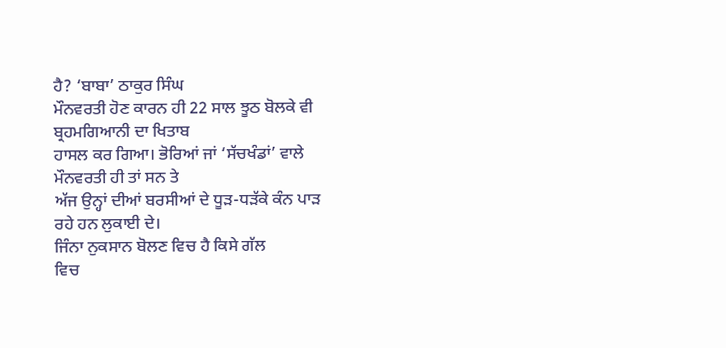ਹੈ? ‘ਬਾਬਾ’ ਠਾਕੁਰ ਸਿੰਘ
ਮੌਨਵਰਤੀ ਹੋਣ ਕਾਰਨ ਹੀ 22 ਸਾਲ ਝੂਠ ਬੋਲਕੇ ਵੀ ਬ੍ਰਹਮਗਿਆਨੀ ਦਾ ਖਿਤਾਬ
ਹਾਸਲ ਕਰ ਗਿਆ। ਭੋਰਿਆਂ ਜਾਂ ‘ਸੱਚਖੰਡਾਂ’ ਵਾਲੇ ਮੌਨਵਰਤੀ ਹੀ ਤਾਂ ਸਨ ਤੇ
ਅੱਜ ਉਨ੍ਹਾਂ ਦੀਆਂ ਬਰਸੀਆਂ ਦੇ ਧੂੜ-ਧੜੱਕੇ ਕੰਨ ਪਾੜ ਰਹੇ ਹਨ ਲੁਕਾਈ ਦੇ।
ਜਿੰਨਾ ਨੁਕਸਾਨ ਬੋਲਣ ਵਿਚ ਹੈ ਕਿਸੇ ਗੱਲ
ਵਿਚ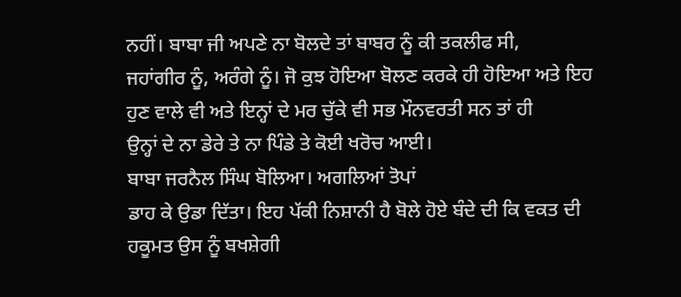ਨਹੀਂ। ਬਾਬਾ ਜੀ ਅਪਣੇ ਨਾ ਬੋਲਦੇ ਤਾਂ ਬਾਬਰ ਨੂੰ ਕੀ ਤਕਲੀਫ ਸੀ,
ਜਹਾਂਗੀਰ ਨੂੰ, ਅਰੰਗੇ ਨੂੰ। ਜੋ ਕੁਝ ਹੋਇਆ ਬੋਲਣ ਕਰਕੇ ਹੀ ਹੋਇਆ ਅਤੇ ਇਹ
ਹੁਣ ਵਾਲੇ ਵੀ ਅਤੇ ਇਨ੍ਹਾਂ ਦੇ ਮਰ ਚੁੱਕੇ ਵੀ ਸਭ ਮੌਨਵਰਤੀ ਸਨ ਤਾਂ ਹੀ
ਉਨ੍ਹਾਂ ਦੇ ਨਾ ਡੇਰੇ ਤੇ ਨਾ ਪਿੰਡੇ ਤੇ ਕੋਈ ਖਰੋਚ ਆਈ।
ਬਾਬਾ ਜਰਨੈਲ ਸਿੰਘ ਬੋਲਿਆ। ਅਗਲਿਆਂ ਤੋਪਾਂ
ਡਾਹ ਕੇ ਉਡਾ ਦਿੱਤਾ। ਇਹ ਪੱਕੀ ਨਿਸ਼ਾਨੀ ਹੈ ਬੋਲੇ ਹੋਏ ਬੰਦੇ ਦੀ ਕਿ ਵਕਤ ਦੀ
ਹਕੂਮਤ ਉਸ ਨੂੰ ਬਖਸ਼ੇਗੀ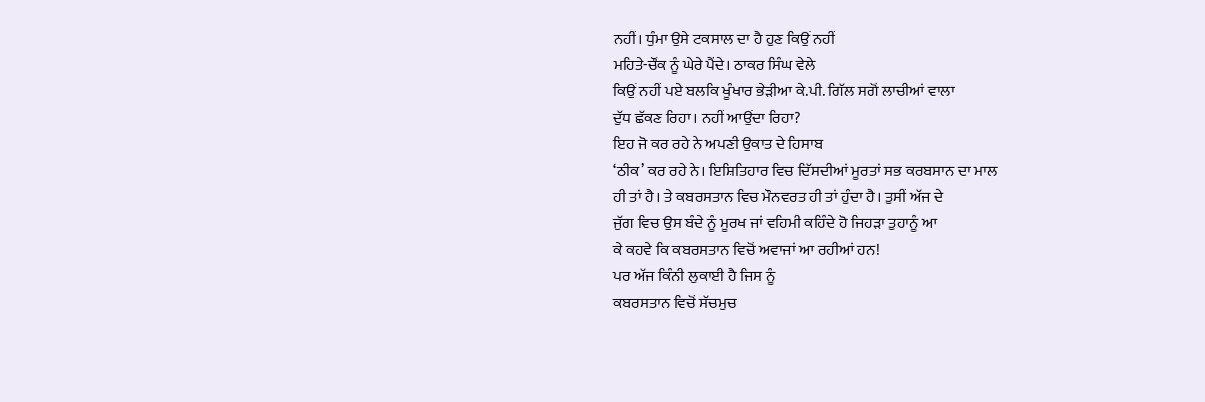ਨਹੀਂ। ਧੁੰਮਾ ਉਸੇ ਟਕਸਾਲ ਦਾ ਹੈ ਹੁਣ ਕਿਉਂ ਨਹੀਂ
ਮਹਿਤੇ-ਚੌਂਕ ਨੂੰ ਘੇਰੇ ਪੈਂਦੇ। ਠਾਕਰ ਸਿੰਘ ਵੇਲੇ
ਕਿਉਂ ਨਹੀਂ ਪਏ ਬਲਕਿ ਖੂੰਖਾਰ ਭੇੜੀਆ ਕੇ.ਪੀ. ਗਿੱਲ ਸਗੋਂ ਲਾਚੀਆਂ ਵਾਲਾ
ਦੁੱਧ ਛੱਕਣ ਰਿਹਾ। ਨਹੀਂ ਆਉਂਦਾ ਰਿਹਾ?
ਇਹ ਜੋ ਕਰ ਰਹੇ ਨੇ ਅਪਣੀ ਉਕਾਤ ਦੇ ਹਿਸਾਬ
‘ਠੀਕ’ ਕਰ ਰਹੇ ਨੇ। ਇਸ਼ਿਤਿਹਾਰ ਵਿਚ ਦਿੱਸਦੀਆਂ ਮੂਰਤਾਂ ਸਭ ਕਰਬਸਾਨ ਦਾ ਮਾਲ
ਹੀ ਤਾਂ ਹੈ। ਤੇ ਕਬਰਸਤਾਨ ਵਿਚ ਮੌਨਵਰਤ ਹੀ ਤਾਂ ਹੁੰਦਾ ਹੈ। ਤੁਸੀਂ ਅੱਜ ਦੇ
ਜੁੱਗ ਵਿਚ ਉਸ ਬੰਦੇ ਨੂੰ ਮੂਰਖ ਜਾਂ ਵਹਿਮੀ ਕਹਿੰਦੇ ਹੋ ਜਿਹੜਾ ਤੁਹਾਨੂੰ ਆ
ਕੇ ਕਹਵੇ ਕਿ ਕਬਰਸਤਾਨ ਵਿਚੋਂ ਅਵਾਜਾਂ ਆ ਰਹੀਆਂ ਹਨ!
ਪਰ ਅੱਜ ਕਿੰਨੀ ਲੁਕਾਈ ਹੈ ਜਿਸ ਨੂੰ
ਕਬਰਸਤਾਨ ਵਿਚੋਂ ਸੱਚਮੁਚ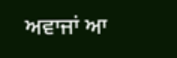ਅਵਾਜਾਂ ਆ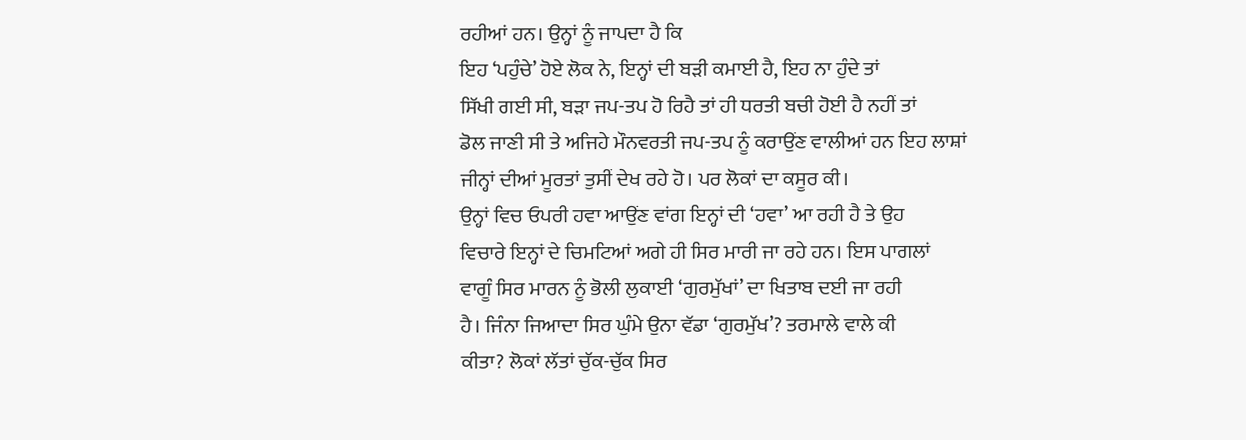ਰਹੀਆਂ ਹਨ। ਉਨ੍ਹਾਂ ਨੂੰ ਜਾਪਦਾ ਹੈ ਕਿ
ਇਹ ‘ਪਹੁੰਚੇ’ ਹੋਏ ਲੋਕ ਨੇ, ਇਨ੍ਹਾਂ ਦੀ ਬੜੀ ਕਮਾਈ ਹੈ, ਇਹ ਨਾ ਹੁੰਦੇ ਤਾਂ
ਸਿੱਖੀ ਗਈ ਸੀ, ਬੜਾ ਜਪ-ਤਪ ਹੋ ਰਿਹੈ ਤਾਂ ਹੀ ਧਰਤੀ ਬਚੀ ਹੋਈ ਹੈ ਨਹੀਂ ਤਾਂ
ਡੋਲ ਜਾਣੀ ਸੀ ਤੇ ਅਜਿਹੇ ਮੌਨਵਰਤੀ ਜਪ-ਤਪ ਨੂੰ ਕਰਾਉਂਣ ਵਾਲੀਆਂ ਹਨ ਇਹ ਲਾਸ਼ਾਂ
ਜੀਨ੍ਹਾਂ ਦੀਆਂ ਮੂਰਤਾਂ ਤੁਸੀਂ ਦੇਖ ਰਹੇ ਹੋ। ਪਰ ਲੋਕਾਂ ਦਾ ਕਸੂਰ ਕੀ।
ਉਨ੍ਹਾਂ ਵਿਚ ਓਪਰੀ ਹਵਾ ਆਉਂਣ ਵਾਂਗ ਇਨ੍ਹਾਂ ਦੀ ‘ਹਵਾ’ ਆ ਰਹੀ ਹੈ ਤੇ ਉਹ
ਵਿਚਾਰੇ ਇਨ੍ਹਾਂ ਦੇ ਚਿਮਟਿਆਂ ਅਗੇ ਹੀ ਸਿਰ ਮਾਰੀ ਜਾ ਰਹੇ ਹਨ। ਇਸ ਪਾਗਲਾਂ
ਵਾਗੂੰ ਸਿਰ ਮਾਰਨ ਨੂੰ ਭੋਲੀ ਲੁਕਾਈ ‘ਗੁਰਮੁੱਖਾਂ’ ਦਾ ਖਿਤਾਬ ਦਈ ਜਾ ਰਹੀ
ਹੈ। ਜਿੰਨਾ ਜਿਆਦਾ ਸਿਰ ਘੁੰਮੇ ਉਨਾ ਵੱਡਾ ‘ਗੁਰਮੁੱਖ’? ਤਰਮਾਲੇ ਵਾਲੇ ਕੀ
ਕੀਤਾ? ਲੋਕਾਂ ਲੱਤਾਂ ਚੁੱਕ-ਚੁੱਕ ਸਿਰ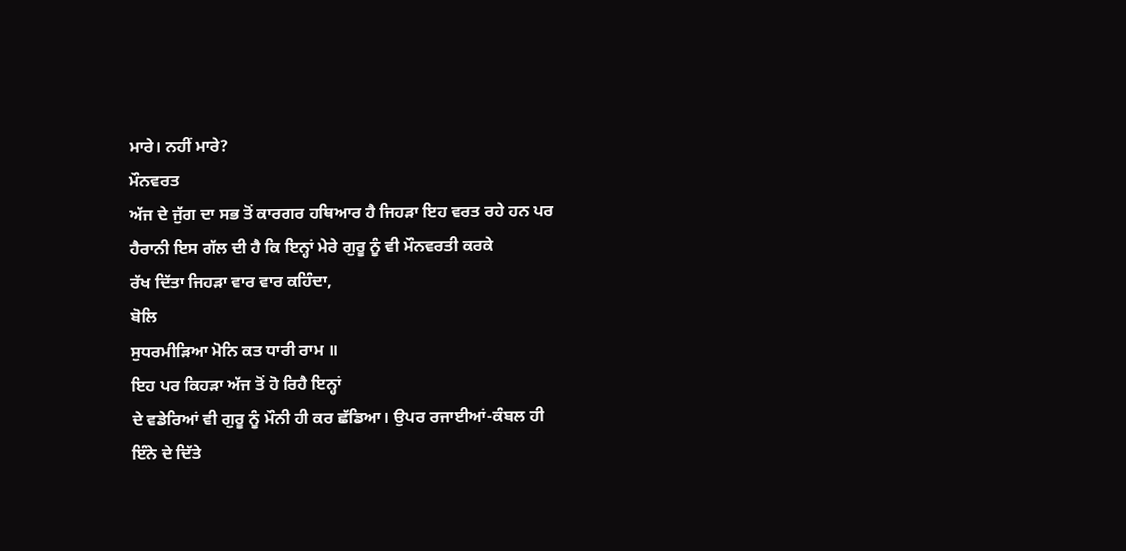ਮਾਰੇ। ਨਹੀਂ ਮਾਰੇ?
ਮੌਨਵਰਤ
ਅੱਜ ਦੇ ਜੁੱਗ ਦਾ ਸਭ ਤੋਂ ਕਾਰਗਰ ਹਥਿਆਰ ਹੈ ਜਿਹੜਾ ਇਹ ਵਰਤ ਰਹੇ ਹਨ ਪਰ
ਹੈਰਾਨੀ ਇਸ ਗੱਲ ਦੀ ਹੈ ਕਿ ਇਨ੍ਹਾਂ ਮੇਰੇ ਗੁਰੂ ਨੂੰ ਵੀ ਮੌਨਵਰਤੀ ਕਰਕੇ
ਰੱਖ ਦਿੱਤਾ ਜਿਹੜਾ ਵਾਰ ਵਾਰ ਕਹਿੰਦਾ,
ਬੋਲਿ
ਸੁਧਰਮੀੜਿਆ ਮੋਨਿ ਕਤ ਧਾਰੀ ਰਾਮ ॥
ਇਹ ਪਰ ਕਿਹੜਾ ਅੱਜ ਤੋਂ ਹੋ ਰਿਹੈ ਇਨ੍ਹਾਂ
ਦੇ ਵਡੇਰਿਆਂ ਵੀ ਗੁਰੂ ਨੂੰ ਮੌਨੀ ਹੀ ਕਰ ਛੱਡਿਆ। ਉਪਰ ਰਜਾਈਆਂ-ਕੰਬਲ ਹੀ
ਇੰਨੇ ਦੇ ਦਿੱਤੇ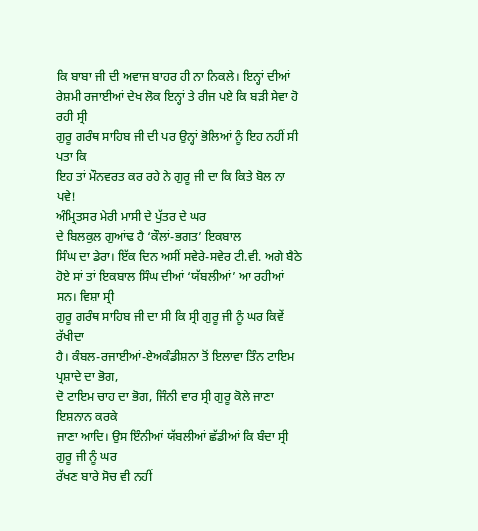ਕਿ ਬਾਬਾ ਜੀ ਦੀ ਅਵਾਜ ਬਾਹਰ ਹੀ ਨਾ ਨਿਕਲੇ। ਇਨ੍ਹਾਂ ਦੀਆਂ
ਰੇਸ਼ਮੀ ਰਜਾਈਆਂ ਦੇਖ ਲੋਕ ਇਨ੍ਹਾਂ ਤੇ ਰੀਜ ਪਏ ਕਿ ਬੜੀ ਸੇਵਾ ਹੋ ਰਹੀ ਸ੍ਰੀ
ਗੁਰੂ ਗਰੰਥ ਸਾਹਿਬ ਜੀ ਦੀ ਪਰ ਉਨ੍ਹਾਂ ਭੋਲਿਆਂ ਨੂੰ ਇਹ ਨਹੀਂ ਸੀ ਪਤਾ ਕਿ
ਇਹ ਤਾਂ ਮੌਨਵਰਤ ਕਰ ਰਹੇ ਨੇ ਗੁਰੂ ਜੀ ਦਾ ਕਿ ਕਿਤੇ ਬੋਲ ਨਾ ਪਵੇ!
ਅੰਮ੍ਰਿਤਸਰ ਮੇਰੀ ਮਾਸੀ ਦੇ ਪੁੱਤਰ ਦੇ ਘਰ
ਦੇ ਬਿਲਕੁਲ ਗੁਆਂਢ ਹੈ ‘ਕੌਲਾਂ-ਭਗਤ’ ਇਕਬਾਲ
ਸਿੰਘ ਦਾ ਡੇਰਾ। ਇੱਕ ਦਿਨ ਅਸੀਂ ਸਵੇਰੇ-ਸਵੇਰ ਟੀ.ਵੀ. ਅਗੇ ਬੈਠੇ
ਹੋਏ ਸਾਂ ਤਾਂ ਇਕਬਾਲ ਸਿੰਘ ਦੀਆਂ ‘ਯੱਬਲੀਆਂ’ ਆ ਰਹੀਆਂ ਸਨ। ਵਿਸ਼ਾ ਸ੍ਰੀ
ਗੁਰੂ ਗਰੰਥ ਸਾਹਿਬ ਜੀ ਦਾ ਸੀ ਕਿ ਸ੍ਰੀ ਗੁਰੂ ਜੀ ਨੂੰ ਘਰ ਕਿਵੇਂ ਰੱਖੀਦਾ
ਹੈ। ਕੰਬਲ-ਰਜਾਈਆਂ-ਏਅਕੰਡੀਸ਼ਨਾ ਤੋਂ ਇਲਾਵਾ ਤਿੰਨ ਟਾਇਮ ਪ੍ਰਸ਼ਾਦੇ ਦਾ ਭੋਗ,
ਦੋ ਟਾਇਮ ਚਾਹ ਦਾ ਭੋਗ, ਜਿੰਨੀ ਵਾਰ ਸ੍ਰੀ ਗੁਰੂ ਕੋਲੇ ਜਾਣਾ ਇਸ਼ਨਾਨ ਕਰਕੇ
ਜਾਣਾ ਆਦਿ। ਉਸ ਇੰਨੀਆਂ ਯੱਬਲੀਆਂ ਛੱਡੀਆਂ ਕਿ ਬੰਦਾ ਸ੍ਰੀ ਗੁਰੂ ਜੀ ਨੂੰ ਘਰ
ਰੱਖਣ ਬਾਰੇ ਸੋਚ ਵੀ ਨਹੀਂ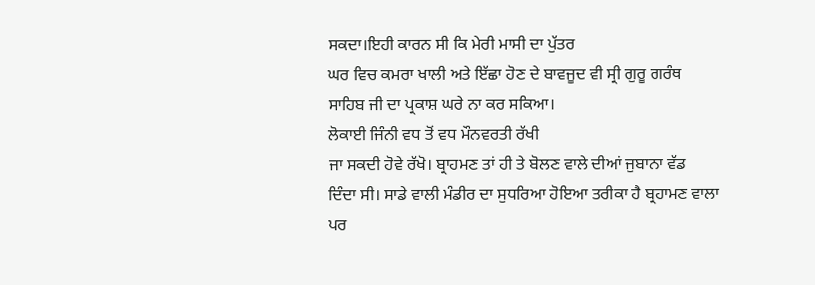ਸਕਦਾ।ਇਹੀ ਕਾਰਨ ਸੀ ਕਿ ਮੇਰੀ ਮਾਸੀ ਦਾ ਪੁੱਤਰ
ਘਰ ਵਿਚ ਕਮਰਾ ਖਾਲੀ ਅਤੇ ਇੱਛਾ ਹੋਣ ਦੇ ਬਾਵਜੂਦ ਵੀ ਸ੍ਰੀ ਗੁਰੂ ਗਰੰਥ
ਸਾਹਿਬ ਜੀ ਦਾ ਪ੍ਰਕਾਸ਼ ਘਰੇ ਨਾ ਕਰ ਸਕਿਆ।
ਲੋਕਾਈ ਜਿੰਨੀ ਵਧ ਤੋਂ ਵਧ ਮੌਨਵਰਤੀ ਰੱਖੀ
ਜਾ ਸਕਦੀ ਹੋਵੇ ਰੱਖੋ। ਬ੍ਰਾਹਮਣ ਤਾਂ ਹੀ ਤੇ ਬੋਲਣ ਵਾਲੇ ਦੀਆਂ ਜੁਬਾਨਾ ਵੱਡ
ਦਿੰਦਾ ਸੀ। ਸਾਡੇ ਵਾਲੀ ਮੰਡੀਰ ਦਾ ਸੁਧਰਿਆ ਹੋਇਆ ਤਰੀਕਾ ਹੈ ਬ੍ਰਹਾਮਣ ਵਾਲਾ
ਪਰ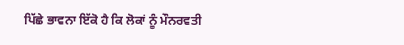ਪਿੱਛੇ ਭਾਵਨਾ ਇੱਕੋ ਹੈ ਕਿ ਲੋਕਾਂ ਨੂੰ ਮੌਨਰਵਤੀ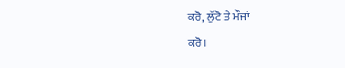ਕਰੋ, ਲੁੱਟੋ ਤੇ ਮੌਜਾਂ
ਕਰੋ।